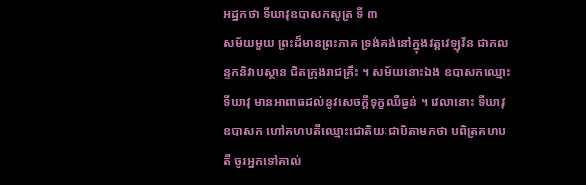អដ្ឋកថា ទីឃាវុឧបាសកសូត្រ ទី ៣
សម័យមួយ ព្រះដ៏មានព្រះភាគ ទ្រង់គង់នៅក្នុងវត្តវេឡុវ័ន ជាកលន្ទកនិវាបស្ថាន ជិតក្រុងរាជគ្រឹះ ។ សម័យនោះឯង ឧបាសកឈ្មោះ ទីឃាវុ មានអាពាធដល់នូវសេចក្តីទុក្ខឈឺធ្ងន់ ។ វេលានោះ ទីឃាវុឧបាសក ហៅគហបតីឈ្មោះជោតិយៈជាបិតាមកថា បពិត្រគហបតី ចូរអ្នកទៅគាល់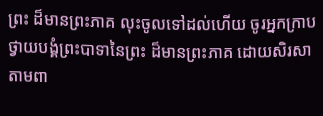ព្រះ ដ៏មានព្រះភាគ លុះចូលទៅដល់ហើយ ចូរអ្នកក្រាបថ្វាយបង្គំព្រះបាទានៃព្រះ ដ៏មានព្រះភាគ ដោយសិរសាតាមពា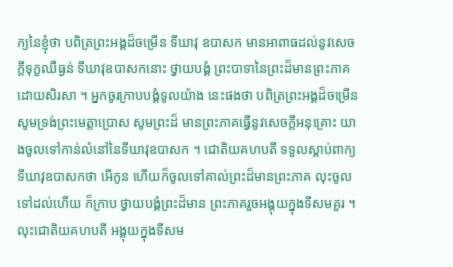ក្យនៃខ្ញុំថា បពិត្រព្រះអង្គដ៏ចម្រើន ទីឃាវុ ឧបាសក មានអាពាធដល់នូវសេចក្តីទុក្ខឈឺធ្ងន់ ទីឃាវុឧបាសកនោះ ថ្វាយបង្គំ ព្រះបាទានៃព្រះដ៏មានព្រះភាគដោយសិរសា ។ អ្នកចូរក្រាបបង្គំទូលយ៉ាង នេះផងថា បពិត្រព្រះអង្គដ៏ចម្រើន សូមទ្រង់ព្រះមេត្តាប្រោស សូមព្រះដ៏ មានព្រះភាគធ្វើនូវសេចក្តីអនុគ្រោះ យាងចូលទៅកាន់លំនៅនៃទីឃាវុឧបាសក ។ ជោតិយគហបតី ទទួលស្តាប់ពាក្យទីឃាវុឧបាសកថា អើកូន ហើយក៏ចូលទៅគាល់ព្រះដ៏មានព្រះភាគ លុះចូលទៅដល់ហើយ ក៏ក្រាប ថ្វាយបង្គំព្រះដ៏មាន ព្រះភាគរួចអង្គុយក្នុងទីសមគួរ ។ លុះជោតិយគហបតី អង្គុយក្នុងទីសម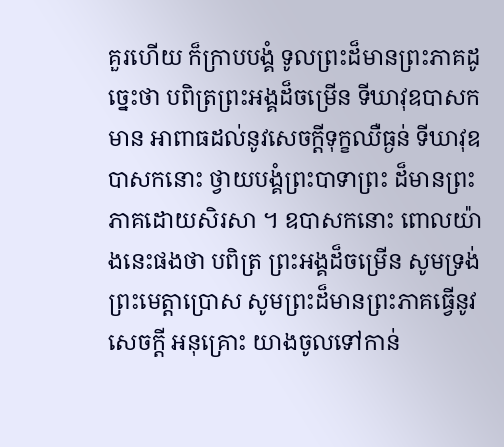គួរហើយ ក៏ក្រាបបង្គំ ទូលព្រះដ៏មានព្រះភាគដូច្នេះថា បពិត្រព្រះអង្គដ៏ចម្រើន ទីឃាវុឧបាសក មាន អាពាធដល់នូវសេចក្តីទុក្ខឈឺធ្ងន់ ទីឃាវុឧបាសកនោះ ថ្វាយបង្គំព្រះបាទាព្រះ ដ៏មានព្រះភាគដោយសិរសា ។ ឧបាសកនោះ ពោលយ៉ាងនេះផងថា បពិត្រ ព្រះអង្គដ៏ចម្រើន សូមទ្រង់ព្រះមេត្តាប្រោស សូមព្រះដ៏មានព្រះភាគធ្វើនូវសេចក្តី អនុគ្រោះ យាងចូលទៅកាន់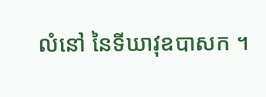លំនៅ នៃទីឃាវុឧបាសក ។